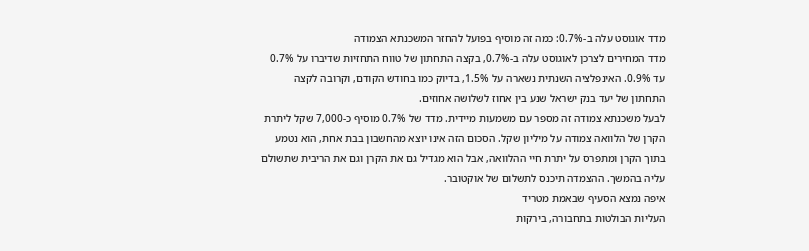מדד אוגוסט עלה ב-0.7%: כמה זה מוסיף בפועל להחזר המשכנתא הצמודה
מדד המחירים לצרכן לאוגוסט עלה ב-0.7%, בקצה התחתון של טווח התחזיות שדיברו על 0.7% עד 0.9%. האינפלציה השנתית נשארה על 1.5%, בדיוק כמו בחודש הקודם, וקרובה לקצה התחתון של יעד בנק ישראל שנע בין אחוז לשלושה אחוזים.
לבעל משכנתא צמודה זה מספר עם משמעות מיידית. מדד של 0.7% מוסיף כ-7,000 שקל ליתרת הקרן של הלוואה צמודה על מיליון שקל. הסכום הזה אינו יוצא מהחשבון בבת אחת, הוא נטמע בתוך הקרן ומתפרס על יתרת חיי ההלוואה, אבל הוא מגדיל גם את הקרן וגם את הריבית שתשולם עליה בהמשך. ההצמדה תיכנס לתשלום של אוקטובר.
איפה נמצא הסעיף שבאמת מטריד
העליות הבולטות בתחבורה, בירקות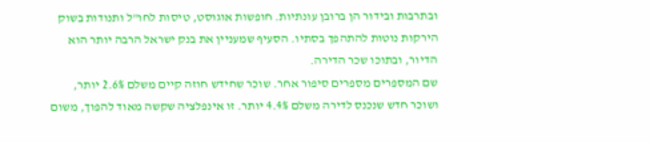ובתרבות ובידור הן ברובן עונתיות. חופשות אוגוסט, טיסות לחו"ל ותנודות בשוק הירקות נוטות להתהפך בסתיו. הסעיף שמעניין את בנק ישראל הרבה יותר הוא הדיור, ובתוכו שכר הדירה.
שם המספרים מספרים סיפור אחר. שוכר שחידש חוזה קיים משלם 2.6% יותר, ושוכר חדש שנכנס לדירה משלם 4.4% יותר. זו אינפלציה שקשה מאוד להפוך, משום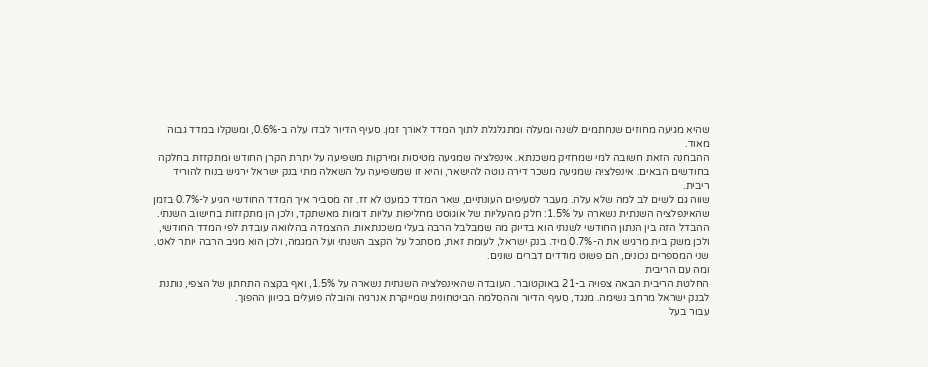שהיא מגיעה מחוזים שנחתמים לשנה ומעלה ומתגלגלת לתוך המדד לאורך זמן. סעיף הדיור לבדו עלה ב-0.6%, ומשקלו במדד גבוה מאוד.
ההבחנה הזאת חשובה למי שמחזיק משכנתא. אינפלציה שמגיעה מטיסות ומירקות משפיעה על יתרת הקרן החודש ומתקזזת בחלקה בחודשים הבאים. אינפלציה שמגיעה משכר דירה נוטה להישאר, והיא זו שמשפיעה על השאלה מתי בנק ישראל ירגיש בנוח להוריד ריבית.
שווה גם לשים לב למה שלא עלה. מעבר לסעיפים העונתיים, שאר המדד כמעט לא זז. זה מסביר איך המדד החודשי הגיע ל-0.7% בזמן שהאינפלציה השנתית נשארה על 1.5%: חלק מהעליות של אוגוסט מחליפות עליות דומות מאשתקד, ולכן הן מתקזזות בחישוב השנתי.
ההבדל הזה בין הנתון החודשי לשנתי הוא בדיוק מה שמבלבל הרבה בעלי משכנתאות. ההצמדה בהלוואה עובדת לפי המדד החודשי, ולכן משק בית מרגיש את ה-0.7% מיד. בנק ישראל, לעומת זאת, מסתכל על הקצב השנתי ועל המגמה, ולכן הוא מגיב הרבה יותר לאט. שני המספרים נכונים, הם פשוט מודדים דברים שונים.
ומה עם הריבית
החלטת הריבית הבאה צפויה ב-21 באוקטובר. העובדה שהאינפלציה השנתית נשארה על 1.5%, ואף בקצה התחתון של הצפי, נותנת לבנק ישראל מרחב נשימה. מנגד, סעיף הדיור וההסלמה הביטחונית שמייקרת אנרגיה והובלה פועלים בכיוון ההפוך.
עבור בעל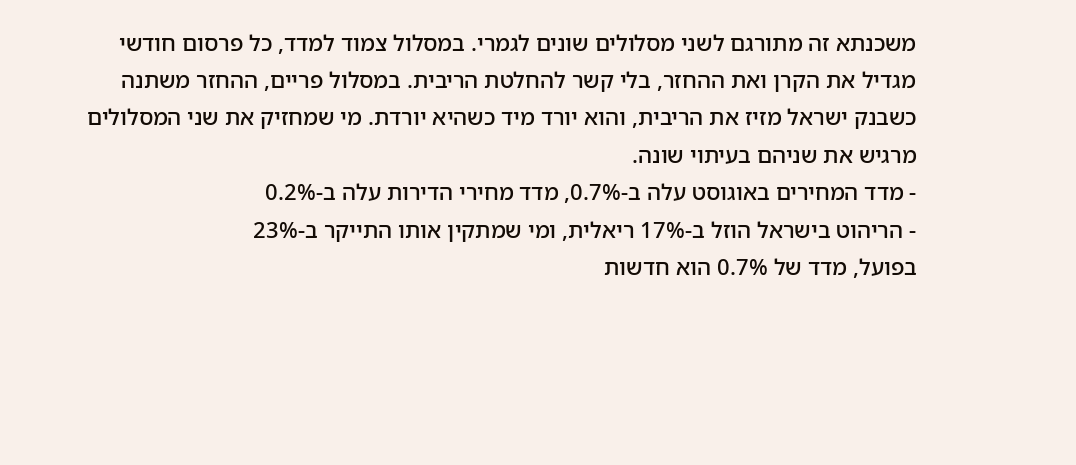משכנתא זה מתורגם לשני מסלולים שונים לגמרי. במסלול צמוד למדד, כל פרסום חודשי מגדיל את הקרן ואת ההחזר, בלי קשר להחלטת הריבית. במסלול פריים, ההחזר משתנה כשבנק ישראל מזיז את הריבית, והוא יורד מיד כשהיא יורדת. מי שמחזיק את שני המסלולים מרגיש את שניהם בעיתוי שונה.
- מדד המחירים באוגוסט עלה ב-0.7%, מדד מחירי הדירות עלה ב-0.2%
- הריהוט בישראל הוזל ב-17% ריאלית, ומי שמתקין אותו התייקר ב-23%
בפועל, מדד של 0.7% הוא חדשות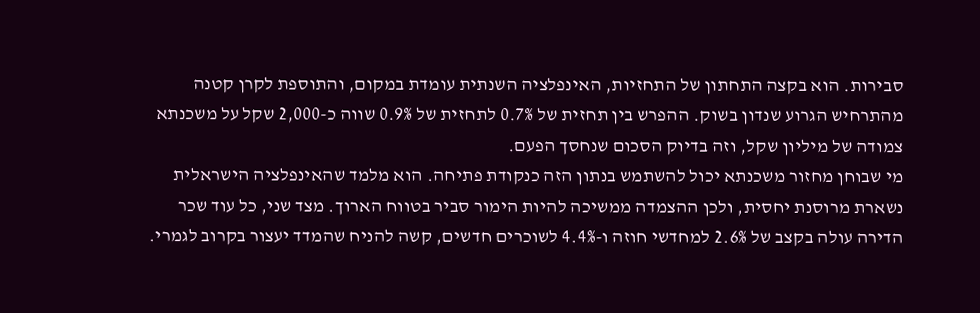סבירות. הוא בקצה התחתון של התחזיות, האינפלציה השנתית עומדת במקום, והתוספת לקרן קטנה מהתרחיש הגרוע שנדון בשוק. ההפרש בין תחזית של 0.7% לתחזית של 0.9% שווה כ-2,000 שקל על משכנתא צמודה של מיליון שקל, וזה בדיוק הסכום שנחסך הפעם.
מי שבוחן מחזור משכנתא יכול להשתמש בנתון הזה כנקודת פתיחה. הוא מלמד שהאינפלציה הישראלית נשארת מרוסנת יחסית, ולכן ההצמדה ממשיכה להיות הימור סביר בטווח הארוך. מצד שני, כל עוד שכר הדירה עולה בקצב של 2.6% למחדשי חוזה ו-4.4% לשוכרים חדשים, קשה להניח שהמדד יעצור בקרוב לגמרי.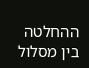ההחלטה בין מסלול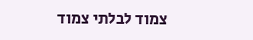צמוד לבלתי צמוד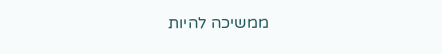ממשיכה להיות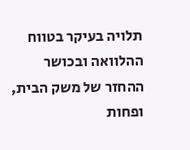תלויה בעיקר בטווח ההלוואה ובכושר ההחזר של משק הבית, ופחות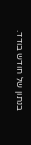בנתון של חודש בודד.